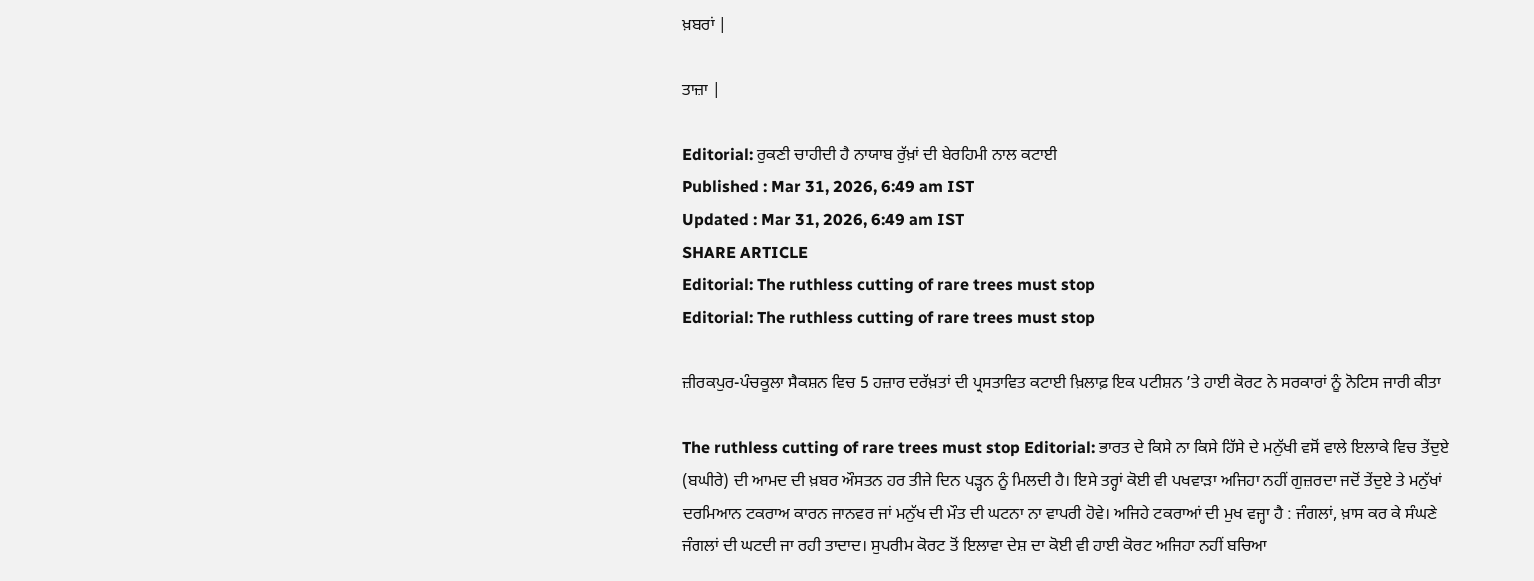ਖ਼ਬਰਾਂ |

ਤਾਜ਼ਾ |

Editorial: ਰੁਕਣੀ ਚਾਹੀਦੀ ਹੈ ਨਾਯਾਬ ਰੁੱਖ਼ਾਂ ਦੀ ਬੇਰਹਿਮੀ ਨਾਲ ਕਟਾਈ
Published : Mar 31, 2026, 6:49 am IST
Updated : Mar 31, 2026, 6:49 am IST
SHARE ARTICLE
Editorial: The ruthless cutting of rare trees must stop
Editorial: The ruthless cutting of rare trees must stop

ਜ਼ੀਰਕਪੁਰ-ਪੰਚਕੂਲਾ ਸੈਕਸ਼ਨ ਵਿਚ 5 ਹਜ਼ਾਰ ਦਰੱਖ਼ਤਾਂ ਦੀ ਪ੍ਰਸਤਾਵਿਤ ਕਟਾਈ ਖ਼ਿਲਾਫ਼ ਇਕ ਪਟੀਸ਼ਨ ’ਤੇ ਹਾਈ ਕੋਰਟ ਨੇ ਸਰਕਾਰਾਂ ਨੂੰ ਨੋਟਿਸ ਜਾਰੀ ਕੀਤਾ

The ruthless cutting of rare trees must stop Editorial: ਭਾਰਤ ਦੇ ਕਿਸੇ ਨਾ ਕਿਸੇ ਹਿੱਸੇ ਦੇ ਮਨੁੱਖੀ ਵਸੋਂ ਵਾਲੇ ਇਲਾਕੇ ਵਿਚ ਤੇਂਦੁਏ (ਬਘੀਰੇ) ਦੀ ਆਮਦ ਦੀ ਖ਼ਬਰ ਔਸਤਨ ਹਰ ਤੀਜੇ ਦਿਨ ਪੜ੍ਹਨ ਨੂੰ ਮਿਲਦੀ ਹੈ। ਇਸੇ ਤਰ੍ਹਾਂ ਕੋਈ ਵੀ ਪਖਵਾੜਾ ਅਜਿਹਾ ਨਹੀਂ ਗੁਜ਼ਰਦਾ ਜਦੋਂ ਤੇਂਦੁਏ ਤੇ ਮਨੁੱਖਾਂ ਦਰਮਿਆਨ ਟਕਰਾਅ ਕਾਰਨ ਜਾਨਵਰ ਜਾਂ ਮਨੁੱਖ ਦੀ ਮੌਤ ਦੀ ਘਟਨਾ ਨਾ ਵਾਪਰੀ ਹੋਵੇ। ਅਜਿਹੇ ਟਕਰਾਆਂ ਦੀ ਮੁਖ ਵਜ੍ਹਾ ਹੈ : ਜੰਗਲਾਂ, ਖ਼ਾਸ ਕਰ ਕੇ ਸੰਘਣੇ ਜੰਗਲਾਂ ਦੀ ਘਟਦੀ ਜਾ ਰਹੀ ਤਾਦਾਦ। ਸੁਪਰੀਮ ਕੋਰਟ ਤੋਂ ਇਲਾਵਾ ਦੇਸ਼ ਦਾ ਕੋਈ ਵੀ ਹਾਈ ਕੋਰਟ ਅਜਿਹਾ ਨਹੀਂ ਬਚਿਆ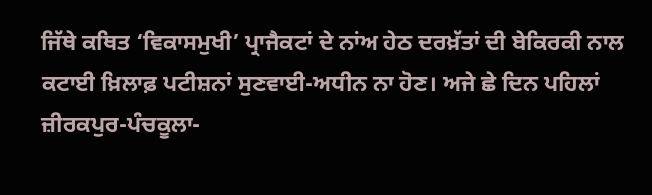ਜਿੱਥੇ ਕਥਿਤ ‘ਵਿਕਾਸਮੁਖੀ’ ਪ੍ਰਾਜੈਕਟਾਂ ਦੇ ਨਾਂਅ ਹੇਠ ਦਰਖ਼ੱਤਾਂ ਦੀ ਬੇਕਿਰਕੀ ਨਾਲ ਕਟਾਈ ਖ਼ਿਲਾਫ਼ ਪਟੀਸ਼ਨਾਂ ਸੁਣਵਾਈ-ਅਧੀਨ ਨਾ ਹੋਣ। ਅਜੇ ਛੇ ਦਿਨ ਪਹਿਲਾਂ ਜ਼ੀਰਕਪੁਰ-ਪੰਚਕੂਲਾ-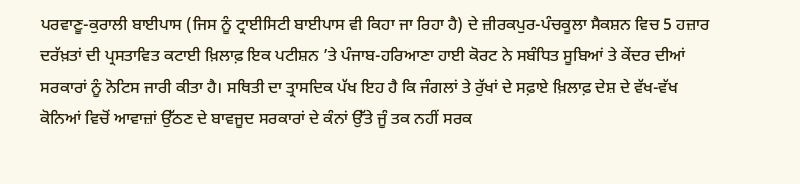ਪਰਵਾਣੂ-ਕੁਰਾਲੀ ਬਾਈਪਾਸ (ਜਿਸ ਨੂੰ ਟ੍ਰਾਈਸਿਟੀ ਬਾਈਪਾਸ ਵੀ ਕਿਹਾ ਜਾ ਰਿਹਾ ਹੈ) ਦੇ ਜ਼ੀਰਕਪੁਰ-ਪੰਚਕੂਲਾ ਸੈਕਸ਼ਨ ਵਿਚ 5 ਹਜ਼ਾਰ ਦਰੱਖ਼ਤਾਂ ਦੀ ਪ੍ਰਸਤਾਵਿਤ ਕਟਾਈ ਖ਼ਿਲਾਫ਼ ਇਕ ਪਟੀਸ਼ਨ ’ਤੇ ਪੰਜਾਬ-ਹਰਿਆਣਾ ਹਾਈ ਕੋਰਟ ਨੇ ਸਬੰਧਿਤ ਸੂਬਿਆਂ ਤੇ ਕੇਂਦਰ ਦੀਆਂ ਸਰਕਾਰਾਂ ਨੂੰ ਨੋਟਿਸ ਜਾਰੀ ਕੀਤਾ ਹੈ। ਸਥਿਤੀ ਦਾ ਤ੍ਰਾਸਦਿਕ ਪੱਖ ਇਹ ਹੈ ਕਿ ਜੰਗਲਾਂ ਤੇ ਰੁੱਖਾਂ ਦੇ ਸਫ਼ਾਏ ਖ਼ਿਲਾਫ਼ ਦੇਸ਼ ਦੇ ਵੱਖ-ਵੱਖ ਕੋਨਿਆਂ ਵਿਚੋਂ ਆਵਾਜ਼ਾਂ ਉੱਠਣ ਦੇ ਬਾਵਜੂਦ ਸਰਕਾਰਾਂ ਦੇ ਕੰਨਾਂ ਉੱਤੇ ਜੂੰ ਤਕ ਨਹੀਂ ਸਰਕ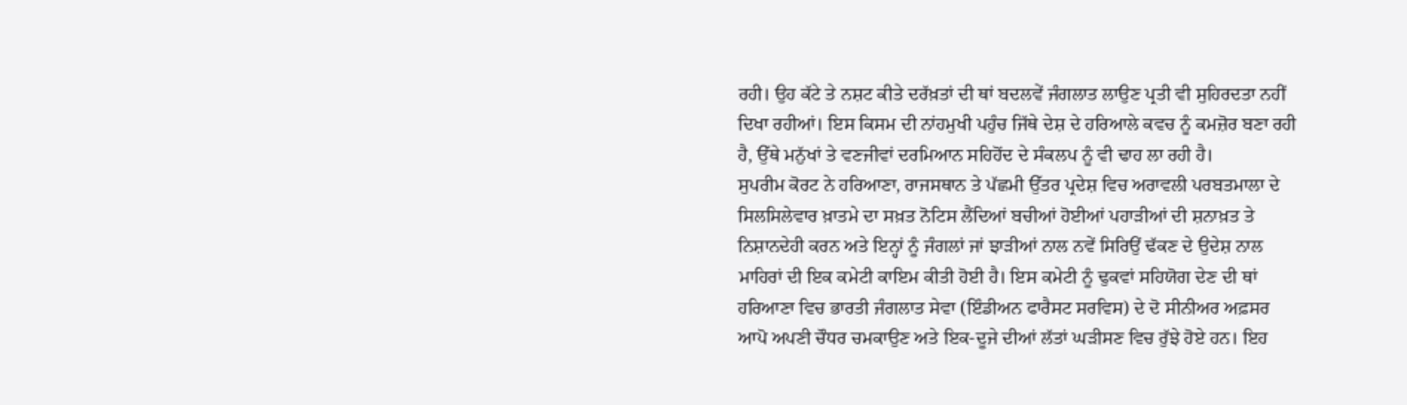ਰਹੀ। ਉਹ ਕੱਟੇ ਤੇ ਨਸ਼ਟ ਕੀਤੇ ਦਰੱਖ਼ਤਾਂ ਦੀ ਥਾਂ ਬਦਲਵੇਂ ਜੰਗਲਾਤ ਲਾਉਣ ਪ੍ਰਤੀ ਵੀ ਸੁਹਿਰਦਤਾ ਨਹੀਂ ਦਿਖਾ ਰਹੀਆਂ। ਇਸ ਕਿਸਮ ਦੀ ਨਾਂਹਮੁਖੀ ਪਹੁੰਚ ਜਿੱਥੇ ਦੇਸ਼ ਦੇ ਹਰਿਆਲੇ ਕਵਚ ਨੂੰ ਕਮਜ਼ੋਰ ਬਣਾ ਰਹੀ ਹੈ, ਉੱਥੇ ਮਨੁੱਖਾਂ ਤੇ ਵਣਜੀਵਾਂ ਦਰਮਿਆਨ ਸਹਿਹੋਂਦ ਦੇ ਸੰਕਲਪ ਨੂੰ ਵੀ ਢਾਹ ਲਾ ਰਹੀ ਹੈ।
ਸੁਪਰੀਮ ਕੋਰਟ ਨੇ ਹਰਿਆਣਾ, ਰਾਜਸਥਾਨ ਤੇ ਪੱਛਮੀ ਉੱਤਰ ਪ੍ਰਦੇਸ਼ ਵਿਚ ਅਰਾਵਲੀ ਪਰਬਤਮਾਲਾ ਦੇ ਸਿਲਸਿਲੇਵਾਰ ਖ਼ਾਤਮੇ ਦਾ ਸਖ਼ਤ ਨੋਟਿਸ ਲੈਂਦਿਆਂ ਬਚੀਆਂ ਹੋਈਆਂ ਪਹਾੜੀਆਂ ਦੀ ਸ਼ਨਾਖ਼ਤ ਤੇ ਨਿਸ਼ਾਨਦੇਹੀ ਕਰਨ ਅਤੇ ਇਨ੍ਹਾਂ ਨੂੰ ਜੰਗਲਾਂ ਜਾਂ ਝਾੜੀਆਂ ਨਾਲ ਨਵੇਂ ਸਿਰਿਉਂ ਢੱਕਣ ਦੇ ਉਦੇਸ਼ ਨਾਲ ਮਾਹਿਰਾਂ ਦੀ ਇਕ ਕਮੇਟੀ ਕਾਇਮ ਕੀਤੀ ਹੋਈ ਹੈ। ਇਸ ਕਮੇਟੀ ਨੂੰ ਢੁਕਵਾਂ ਸਹਿਯੋਗ ਦੇਣ ਦੀ ਥਾਂ ਹਰਿਆਣਾ ਵਿਚ ਭਾਰਤੀ ਜੰਗਲਾਤ ਸੇਵਾ (ਇੰਡੀਅਨ ਫਾਰੈਸਟ ਸਰਵਿਸ) ਦੇ ਦੋ ਸੀਨੀਅਰ ਅਫ਼ਸਰ ਆਪੋ ਅਪਣੀ ਚੌਧਰ ਚਮਕਾਉਣ ਅਤੇ ਇਕ-ਦੂਜੇ ਦੀਆਂ ਲੱਤਾਂ ਘੜੀਸਣ ਵਿਚ ਰੁੱਝੇ ਹੋਏ ਹਨ। ਇਹ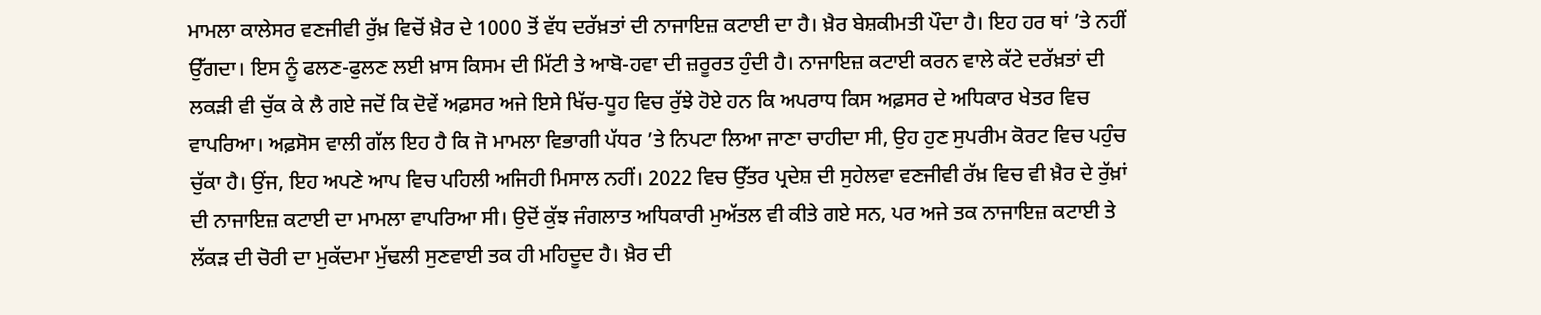ਮਾਮਲਾ ਕਾਲੇਸਰ ਵਣਜੀਵੀ ਰੁੱਖ਼ ਵਿਚੋਂ ਖ਼ੈਰ ਦੇ 1000 ਤੋਂ ਵੱਧ ਦਰੱਖ਼ਤਾਂ ਦੀ ਨਾਜਾਇਜ਼ ਕਟਾਈ ਦਾ ਹੈ। ਖ਼ੈਰ ਬੇਸ਼ਕੀਮਤੀ ਪੌਦਾ ਹੈ। ਇਹ ਹਰ ਥਾਂ ’ਤੇ ਨਹੀਂ ਉੱਗਦਾ। ਇਸ ਨੂੰ ਫਲਣ-ਫੁਲਣ ਲਈ ਖ਼ਾਸ ਕਿਸਮ ਦੀ ਮਿੱਟੀ ਤੇ ਆਬੋ-ਹਵਾ ਦੀ ਜ਼ਰੂਰਤ ਹੁੰਦੀ ਹੈ। ਨਾਜਾਇਜ਼ ਕਟਾਈ ਕਰਨ ਵਾਲੇ ਕੱਟੇ ਦਰੱਖ਼ਤਾਂ ਦੀ ਲਕੜੀ ਵੀ ਚੁੱਕ ਕੇ ਲੈ ਗਏ ਜਦੋਂ ਕਿ ਦੋਵੇਂ ਅਫ਼ਸਰ ਅਜੇ ਇਸੇ ਖਿੱਚ-ਧੂਹ ਵਿਚ ਰੁੱਝੇ ਹੋਏ ਹਨ ਕਿ ਅਪਰਾਧ ਕਿਸ ਅਫ਼ਸਰ ਦੇ ਅਧਿਕਾਰ ਖੇਤਰ ਵਿਚ ਵਾਪਰਿਆ। ਅਫ਼ਸੋਸ ਵਾਲੀ ਗੱਲ ਇਹ ਹੈ ਕਿ ਜੋ ਮਾਮਲਾ ਵਿਭਾਗੀ ਪੱਧਰ ’ਤੇ ਨਿਪਟਾ ਲਿਆ ਜਾਣਾ ਚਾਹੀਦਾ ਸੀ, ਉਹ ਹੁਣ ਸੁਪਰੀਮ ਕੋਰਟ ਵਿਚ ਪਹੁੰਚ ਚੁੱਕਾ ਹੈ। ਉਂਜ, ਇਹ ਅਪਣੇ ਆਪ ਵਿਚ ਪਹਿਲੀ ਅਜਿਹੀ ਮਿਸਾਲ ਨਹੀਂ। 2022 ਵਿਚ ਉੱਤਰ ਪ੍ਰਦੇਸ਼ ਦੀ ਸੁਹੇਲਵਾ ਵਣਜੀਵੀ ਰੱਖ਼ ਵਿਚ ਵੀ ਖ਼ੈਰ ਦੇ ਰੁੱਖ਼ਾਂ ਦੀ ਨਾਜਾਇਜ਼ ਕਟਾਈ ਦਾ ਮਾਮਲਾ ਵਾਪਰਿਆ ਸੀ। ਉਦੋਂ ਕੁੱਝ ਜੰਗਲਾਤ ਅਧਿਕਾਰੀ ਮੁਅੱਤਲ ਵੀ ਕੀਤੇ ਗਏ ਸਨ, ਪਰ ਅਜੇ ਤਕ ਨਾਜਾਇਜ਼ ਕਟਾਈ ਤੇ ਲੱਕੜ ਦੀ ਚੋਰੀ ਦਾ ਮੁਕੱਦਮਾ ਮੁੱਢਲੀ ਸੁਣਵਾਈ ਤਕ ਹੀ ਮਹਿਦੂਦ ਹੈ। ਖ਼ੈਰ ਦੀ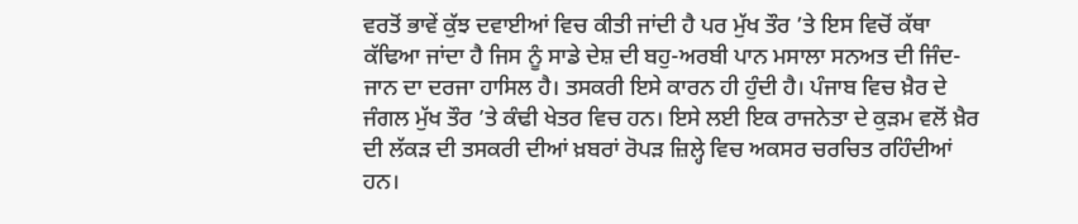ਵਰਤੋਂ ਭਾਵੇਂ ਕੁੱਝ ਦਵਾਈਆਂ ਵਿਚ ਕੀਤੀ ਜਾਂਦੀ ਹੈ ਪਰ ਮੁੱਖ ਤੌਰ ’ਤੇ ਇਸ ਵਿਚੋਂ ਕੱਥਾ ਕੱਢਿਆ ਜਾਂਦਾ ਹੈ ਜਿਸ ਨੂੰ ਸਾਡੇ ਦੇਸ਼ ਦੀ ਬਹੁ-ਅਰਬੀ ਪਾਨ ਮਸਾਲਾ ਸਨਅਤ ਦੀ ਜਿੰਦ-ਜਾਨ ਦਾ ਦਰਜਾ ਹਾਸਿਲ ਹੈ। ਤਸਕਰੀ ਇਸੇ ਕਾਰਨ ਹੀ ਹੁੰਦੀ ਹੈ। ਪੰਜਾਬ ਵਿਚ ਖ਼ੈਰ ਦੇ ਜੰਗਲ ਮੁੱਖ ਤੌਰ ’ਤੇ ਕੰਢੀ ਖੇਤਰ ਵਿਚ ਹਨ। ਇਸੇ ਲਈ ਇਕ ਰਾਜਨੇਤਾ ਦੇ ਕੁੜਮ ਵਲੋਂ ਖ਼ੈਰ ਦੀ ਲੱਕੜ ਦੀ ਤਸਕਰੀ ਦੀਆਂ ਖ਼ਬਰਾਂ ਰੋਪੜ ਜ਼ਿਲ੍ਹੇ ਵਿਚ ਅਕਸਰ ਚਰਚਿਤ ਰਹਿੰਦੀਆਂ ਹਨ।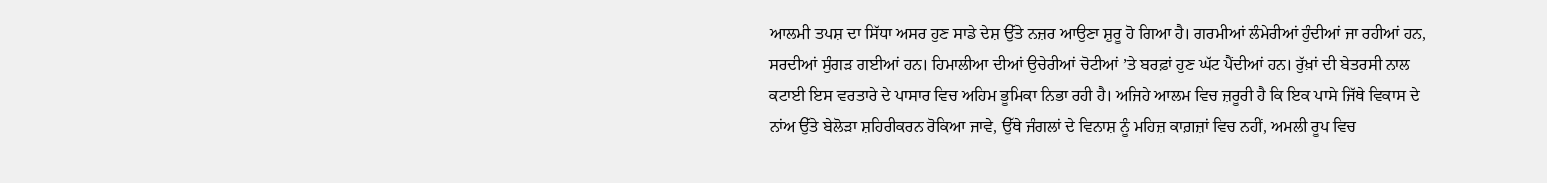ਆਲਮੀ ਤਪਸ਼ ਦਾ ਸਿੱਧਾ ਅਸਰ ਹੁਣ ਸਾਡੇ ਦੇਸ਼ ਉੱਤੇ ਨਜ਼ਰ ਆਉਣਾ ਸ਼ੁਰੂ ਹੋ ਗਿਆ ਹੈ। ਗਰਮੀਆਂ ਲੰਮੇਰੀਆਂ ਹੁੰਦੀਆਂ ਜਾ ਰਹੀਆਂ ਹਨ, ਸਰਦੀਆਂ ਸੁੰਗੜ ਗਈਆਂ ਹਨ। ਹਿਮਾਲੀਆ ਦੀਆਂ ਉਚੇਰੀਆਂ ਚੋਟੀਆਂ ’ਤੇ ਬਰਫ਼ਾਂ ਹੁਣ ਘੱਟ ਪੈਂਦੀਆਂ ਹਨ। ਰੁੱਖ਼ਾਂ ਦੀ ਬੇਤਰਸੀ ਨਾਲ ਕਟਾਈ ਇਸ ਵਰਤਾਰੇ ਦੇ ਪਾਸਾਰ ਵਿਚ ਅਹਿਮ ਭੂਮਿਕਾ ਨਿਭਾ ਰਹੀ ਹੈ। ਅਜਿਹੇ ਆਲਮ ਵਿਚ ਜ਼ਰੂਰੀ ਹੈ ਕਿ ਇਕ ਪਾਸੇ ਜਿੱਥੇ ਵਿਕਾਸ ਦੇ ਨਾਂਅ ਉੱਤੇ ਬੇਲੋੜਾ ਸ਼ਹਿਰੀਕਰਨ ਰੋਕਿਆ ਜਾਵੇ, ਉੱਥੇ ਜੰਗਲਾਂ ਦੇ ਵਿਨਾਸ਼ ਨੂੰ ਮਹਿਜ਼ ਕਾਗ਼ਜ਼ਾਂ ਵਿਚ ਨਹੀਂ, ਅਮਲੀ ਰੂਪ ਵਿਚ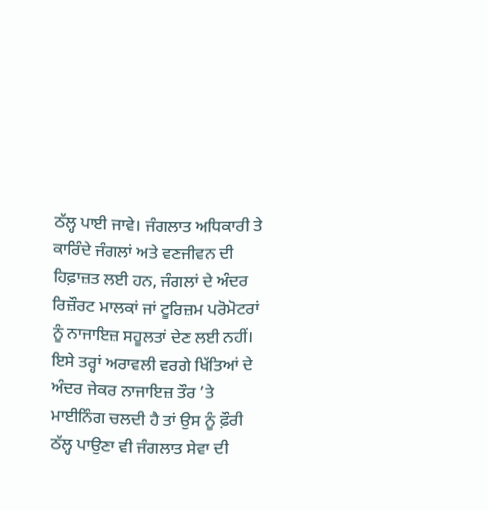ਠੱਲ੍ਹ ਪਾਈ ਜਾਵੇ। ਜੰਗਲਾਤ ਅਧਿਕਾਰੀ ਤੇ ਕਾਰਿੰਦੇ ਜੰਗਲਾਂ ਅਤੇ ਵਣਜੀਵਨ ਦੀ ਹਿਫ਼ਾਜ਼ਤ ਲਈ ਹਨ, ਜੰਗਲਾਂ ਦੇ ਅੰਦਰ ਰਿਜ਼ੌਰਟ ਮਾਲਕਾਂ ਜਾਂ ਟੂਰਿਜ਼ਮ ਪਰੋਮੋਟਰਾਂ ਨੂੰ ਨਾਜਾਇਜ਼ ਸਹੂਲਤਾਂ ਦੇਣ ਲਈ ਨਹੀਂ। ਇਸੇ ਤਰ੍ਹਾਂ ਅਰਾਵਲੀ ਵਰਗੇ ਖਿੱਤਿਆਂ ਦੇ ਅੰਦਰ ਜੇਕਰ ਨਾਜਾਇਜ਼ ਤੌਰ ’ਤੇ ਮਾਈਨਿੰਗ ਚਲਦੀ ਹੈ ਤਾਂ ਉਸ ਨੂੰ ਫ਼ੌਰੀ ਠੱਲ੍ਹ ਪਾਉਣਾ ਵੀ ਜੰਗਲਾਤ ਸੇਵਾ ਦੀ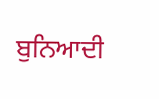ਬੁਨਿਆਦੀ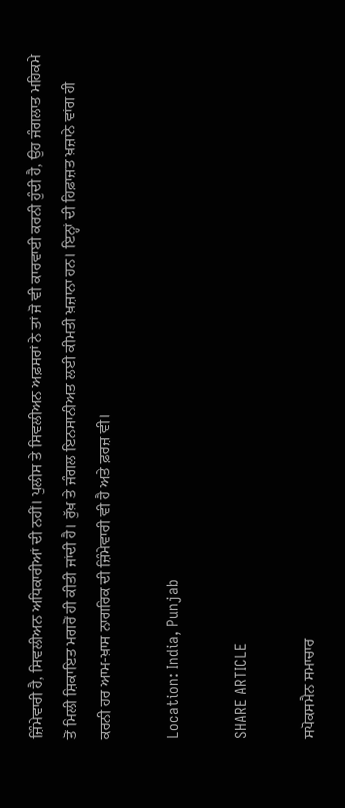ਜ਼ਿੰਮੇਵਾਰੀ ਹੈ, ਸਿਵਲੀਅਨ ਅਧਿਕਾਰੀਆਂ ਦੀ ਨਹੀਂ। ਪੁਲੀਸ ਤੇ ਸਿਵਲੀਅਨ ਅਫ਼ਸਰਾਂ ਨੇ ਤਾਂ ਜੋ ਵੀ ਕਾਰਵਾਈ ਕਰਨੀ ਹੁੰਦੀ ਹੈ, ਉਹ ਜੰਗਲਾਤ ਮਹਿਕਮੇ ਤੋਂ ਮਿਲੀ ਸ਼ਿਕਾਇਤ ਮਗਰੋਂ ਹੀ ਕੀਤੀ ਜਾਂਦੀ ਹੈ। ਰੁੱਖ਼ ਤੇ ਜੰਗਲ ਇਨਸਾਨੀਅਤ ਲਈ ਕੀਮਤੀ ਖ਼ਜ਼ਾਨਾ ਹਨ। ਇਨ੍ਹਾਂ ਦੀ ਹਿਫ਼ਾਜ਼ਤ ਖ਼ਜ਼ਾਨੇ ਵਾਂਗ ਹੀ ਕਰਨੀ ਹਰ ਆਮ-ਖ਼ਾਸ ਨਾਗਰਿਕ ਦੀ ਜ਼ਿੰਮੇਵਾਰੀ ਵੀ ਹੈ ਅਤੇ ਫ਼ਰਜ਼ ਵੀ।

Location: India, Punjab

SHARE ARTICLE

ਸਪੋਕਸਮੈਨ ਸਮਾਚਾਰ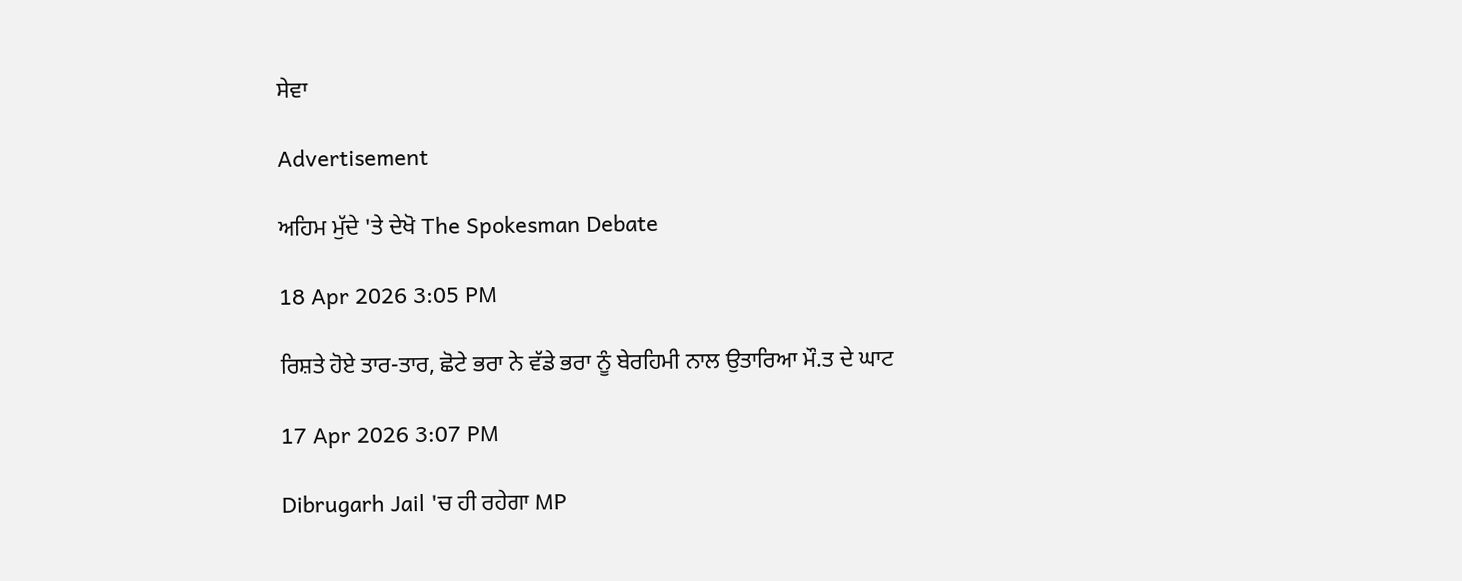ਸੇਵਾ

Advertisement

ਅਹਿਮ ਮੁੱਦੇ 'ਤੇ ਦੇਖੋ The Spokesman Debate

18 Apr 2026 3:05 PM

ਰਿਸ਼ਤੇ ਹੋਏ ਤਾਰ-ਤਾਰ, ਛੋਟੇ ਭਰਾ ਨੇ ਵੱਡੇ ਭਰਾ ਨੂੰ ਬੇਰਹਿਮੀ ਨਾਲ ਉਤਾਰਿਆ ਮੌ.ਤ ਦੇ ਘਾਟ

17 Apr 2026 3:07 PM

Dibrugarh Jail 'ਚ ਹੀ ਰਹੇਗਾ MP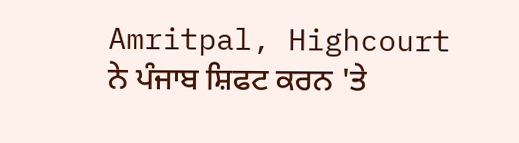Amritpal, Highcourt ਨੇ ਪੰਜਾਬ ਸ਼ਿਫਟ ਕਰਨ 'ਤੇ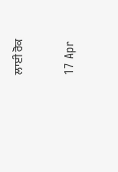ਲਾਈ ਰੋਕ

17 Apr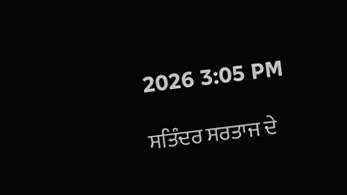2026 3:05 PM

ਸਤਿੰਦਰ ਸਰਤਾਜ ਦੇ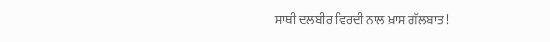ਸਾਥੀ ਦਲਬੀਰ ਵਿਰਦੀ ਨਾਲ ਖ਼ਾਸ ਗੱਲਬਾਤ !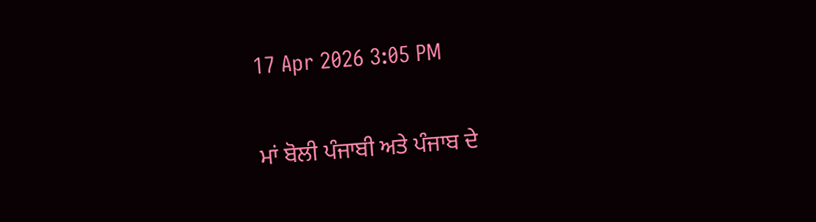17 Apr 2026 3:05 PM

ਮਾਂ ਬੋਲੀ ਪੰਜਾਬੀ ਅਤੇ ਪੰਜਾਬ ਦੇ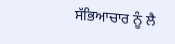ਸੱਭਿਆਚਾਰ ਨੂੰ ਲੈ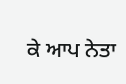ਕੇ ਆਪ ਨੇਤਾ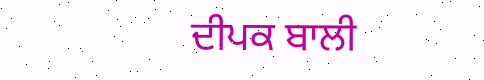ਦੀਪਕ ਬਾਲੀ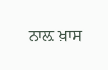ਨਾਲ਼ ਖ਼ਾਸ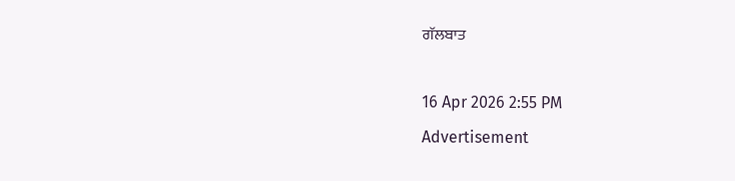ਗੱਲਬਾਤ

16 Apr 2026 2:55 PM
Advertisement